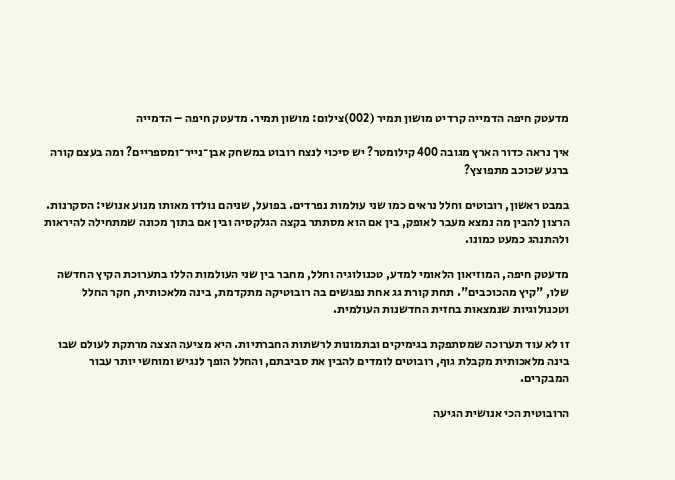מדעטק חיפה הדמייה קרדיט מושון תמיר (002)צילום: מושון תמיר. מדעטק חיפה – הדמייה

איך נראה כדור הארץ מגובה 400 קילומטר? יש סיכוי לנצח רובוט במשחק אבן־נייר־ומספריים? ומה בעצם קורה ברגע שכוכב מתפוצץ?

במבט ראשון, רובוטים וחלל נראים כמו שני עולמות נפרדים. בפועל, שניהם נולדו מאותו מנוע אנושי: הסקרנות. הרצון להבין מה נמצא מעבר לאופק, בין אם הוא מסתתר בקצה הגלקסיה ובין אם בתוך מכונה שמתחילה להיראות ולהתנהג כמעט כמונו.

מדעטק חיפה, המוזיאון הלאומי למדע, טכנולוגיה וחלל, מחבר בין שני העולמות הללו בתערוכת הקיץ החדשה שלו, "קיץ מהכוכבים". תחת קורת גג אחת נפגשים בה רובוטיקה מתקדמת, בינה מלאכותית, חקר החלל וטכנולוגיות שנמצאות בחזית החדשנות העולמית.

זו לא עוד תערוכה שמסתפקת בגימיקים ובתמונות לרשתות החברתיות. היא מציעה הצצה מרתקת לעולם שבו בינה מלאכותית מקבלת גוף, רובוטים לומדים להבין את סביבתם, והחלל הופך לנגיש ומוחשי יותר עבור המבקרים.

הרובוטית הכי אנושית הגיעה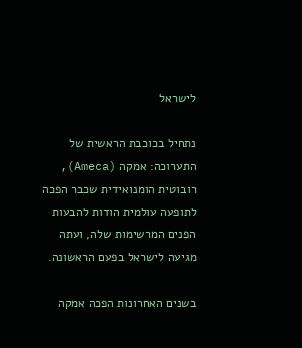לישראל

נתחיל בכוכבת הראשית של התערוכה: אמקה (Ameca), רובוטית הומנואידית שכבר הפכה לתופעה עולמית הודות להבעות הפנים המרשימות שלה, ועתה מגיעה לישראל בפעם הראשונה.

בשנים האחרונות הפכה אמקה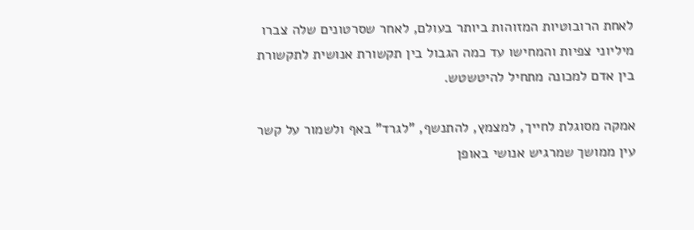לאחת הרובוטיות המזוהות ביותר בעולם, לאחר שסרטונים שלה צברו מיליוני צפיות והמחישו עד כמה הגבול בין תקשורת אנושית לתקשורת בין אדם למכונה מתחיל להיטשטש.

אמקה מסוגלת לחייך, למצמץ, להתנשף, "לגרד" באף ולשמור על קשר עין ממושך שמרגיש אנושי באופן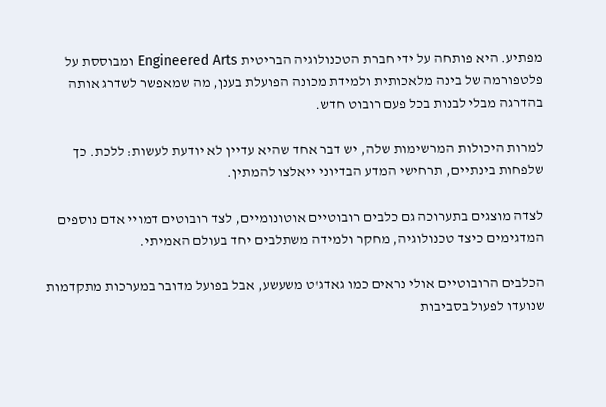מפתיע. היא פותחה על ידי חברת הטכנולוגיה הבריטית Engineered Arts ומבוססת על פלטפורמה של בינה מלאכותית ולמידת מכונה הפועלת בענן, מה שמאפשר לשדרג אותה בהדרגה מבלי לבנות בכל פעם רובוט חדש.

למרות היכולות המרשימות שלה, יש דבר אחד שהיא עדיין לא יודעת לעשות: ללכת. כך שלפחות בינתיים, תרחישי המדע הבדיוני ייאלצו להמתין.

לצדה מוצגים בתערוכה גם כלבים רובוטיים אוטונומיים, לצד רובוטים דמויי אדם נוספים המדגימים כיצד טכנולוגיה, מחקר ולמידה משתלבים יחד בעולם האמיתי.

הכלבים הרובוטיים אולי נראים כמו גאדג'ט משעשע, אבל בפועל מדובר במערכות מתקדמות שנועדו לפעול בסביבות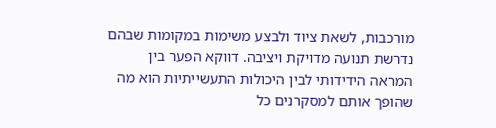מורכבות, לשאת ציוד ולבצע משימות במקומות שבהם נדרשת תנועה מדויקת ויציבה. דווקא הפער בין המראה הידידותי לבין היכולות התעשייתיות הוא מה שהופך אותם למסקרנים כל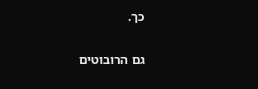כך.

גם הרובוטים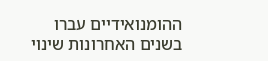ההומנואידיים עברו בשנים האחרונות שינוי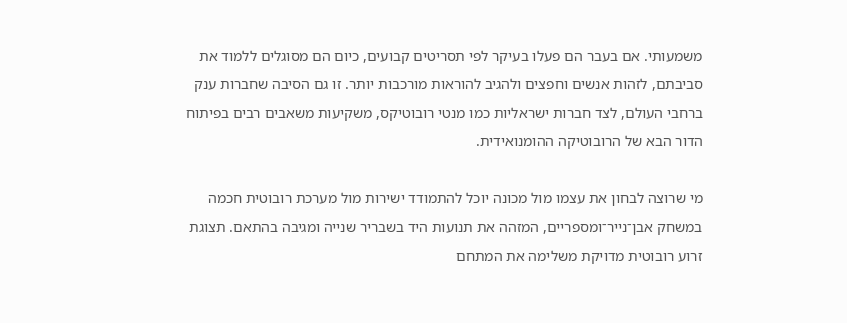משמעותי. אם בעבר הם פעלו בעיקר לפי תסריטים קבועים, כיום הם מסוגלים ללמוד את סביבתם, לזהות אנשים וחפצים ולהגיב להוראות מורכבות יותר. זו גם הסיבה שחברות ענק ברחבי העולם, לצד חברות ישראליות כמו מנטי רובוטיקס, משקיעות משאבים רבים בפיתוח הדור הבא של הרובוטיקה ההומנואידית.

מי שרוצה לבחון את עצמו מול מכונה יוכל להתמודד ישירות מול מערכת רובוטית חכמה במשחק אבן־נייר־ומספריים, המזהה את תנועות היד בשבריר שנייה ומגיבה בהתאם. תצוגת זרוע רובוטית מדויקת משלימה את המתחם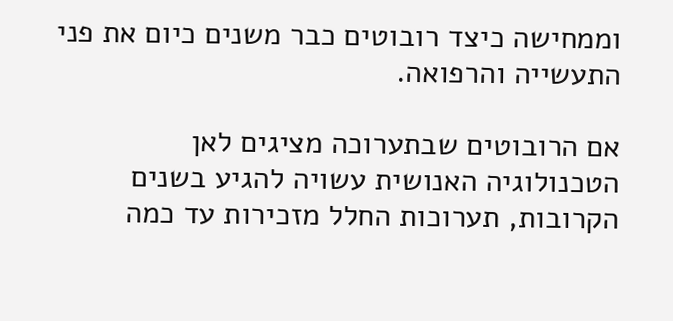וממחישה כיצד רובוטים כבר משנים כיום את פני התעשייה והרפואה.

אם הרובוטים שבתערוכה מציגים לאן הטכנולוגיה האנושית עשויה להגיע בשנים הקרובות, תערוכות החלל מזכירות עד כמה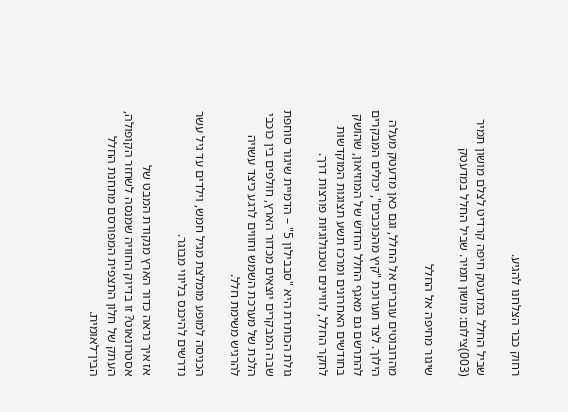רחוק כבר הצלחנו להגיע.

שביל החלל במדעטק חיפה קרדיט לצלם מושון תמיר (003)צילום: מושון תמיר. שביל החלל במדעטק

שיגור מחיפה אל החלל

מהרובוטים עוברים אל החלל, וגם כאן מדעטק מעלה הילוך. לצד תערוכת "קיץ מהכוכבים", יכולים המבקרים להתרשם גם מאגף החלל החדש של המוזיאון, שהושק בחודשים האחרונים ומרכז תשע תצוגות המוקדשות לחקר החלל, לוויינים וטכנולוגיות פורצות דרך.

גולת הכותרת היא "סבבילון 5" – הדמיית שיגור סוחפת שבה המבקרים יוצאים מכדור הארץ, חולפים בין כוכבי הלכת של מערכת השמש וחווים לרגע כיצד עשויה להרגיש משימת חלל.

הכניסה למופע מומלצת מגיל חמש, וילדים עד גיל עשר נדרשים להיכנס בליווי מבוגר.

אז איך נראה כדור הארץ מנקודת המבט של אסטרונאוט? זו בדיוק החוויה שמנסה לשחזר הקופולה, העתק של חלון התצפית המפורסם מתחנת החלל הבין־לאומית.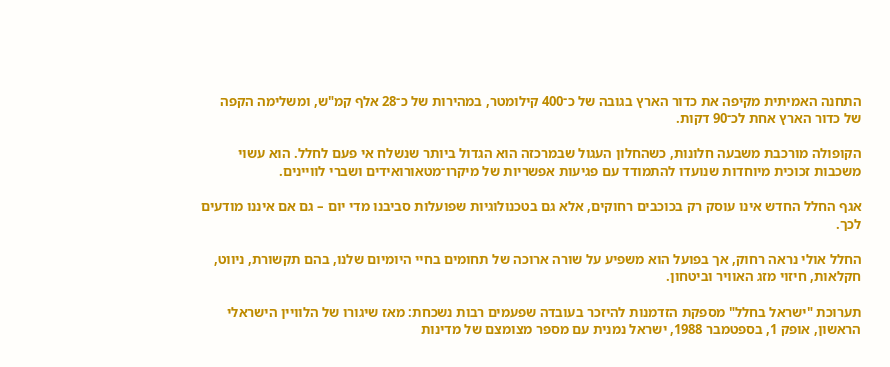התחנה האמיתית מקיפה את כדור הארץ בגובה של כ־400 קילומטר, במהירות של כ־28 אלף קמ"ש, ומשלימה הקפה של כדור הארץ אחת לכ־90 דקות.

הקופולה מורכבת משבעה חלונות, כשהחלון העגול שבמרכזה הוא הגדול ביותר שנשלח אי פעם לחלל. הוא עשוי משכבות זכוכית מיוחדות שנועדו להתמודד עם פגיעות אפשריות של מיקרו־מטאורואידים ושברי לוויינים.

אגף החלל החדש אינו עוסק רק בכוכבים רחוקים, אלא גם בטכנולוגיות שפועלות סביבנו מדי יום – גם אם איננו מודעים לכך.

החלל אולי נראה רחוק, אך בפועל הוא משפיע על שורה ארוכה של תחומים בחיי היומיום שלנו, בהם תקשורת, ניווט, חקלאות, חיזוי מזג האוויר וביטחון.

תערוכת "ישראל בחלל" מספקת הזדמנות להיזכר בעובדה שפעמים רבות נשכחת: מאז שיגורו של הלוויין הישראלי הראשון, אופק 1, בספטמבר 1988, ישראל נמנית עם מספר מצומצם של מדינות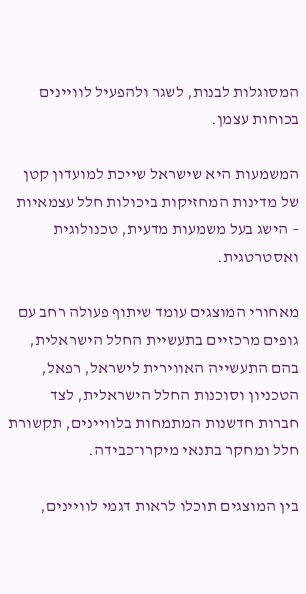המסוגלות לבנות, לשגר ולהפעיל לוויינים בכוחות עצמן.

המשמעות היא שישראל שייכת למועדון קטן של מדינות המחזיקות ביכולות חלל עצמאיות – הישג בעל משמעות מדעית, טכנולוגית ואסטרטגית.

מאחורי המוצגים עומד שיתוף פעולה רחב עם גופים מרכזיים בתעשיית החלל הישראלית, בהם התעשייה האווירית לישראל, רפאל, הטכניון וסוכנות החלל הישראלית, לצד חברות חדשנות המתמחות בלוויינים, תקשורת חלל ומחקר בתנאי מיקרו־כבידה.

בין המוצגים תוכלו לראות דגמי לוויינים,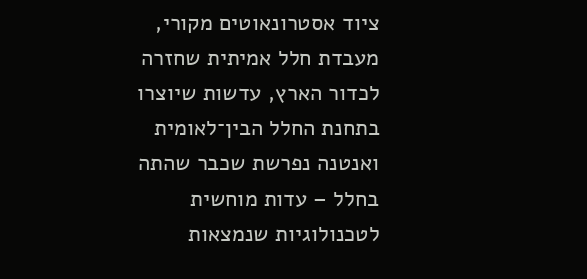ציוד אסטרונאוטים מקורי, מעבדת חלל אמיתית שחזרה לכדור הארץ, עדשות שיוצרו בתחנת החלל הבין־לאומית ואנטנה נפרשת שכבר שהתה בחלל – עדות מוחשית לטכנולוגיות שנמצאות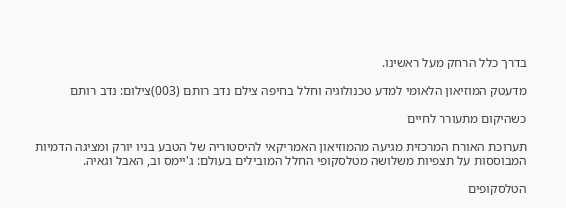בדרך כלל הרחק מעל ראשינו.

מדעטק המוזיאון הלאומי למדע טכנולוגיה וחלל בחיפה צילם נדב רותם (003)צילום: נדב רותם

כשהיקום מתעורר לחיים

תערוכת האורח המרכזית מגיעה מהמוזיאון האמריקאי להיסטוריה של הטבע בניו יורק ומציגה הדמיות המבוססות על תצפיות משלושה מטלסקופי החלל המובילים בעולם: ג'יימס וב, האבל וגאיה.

הטלסקופים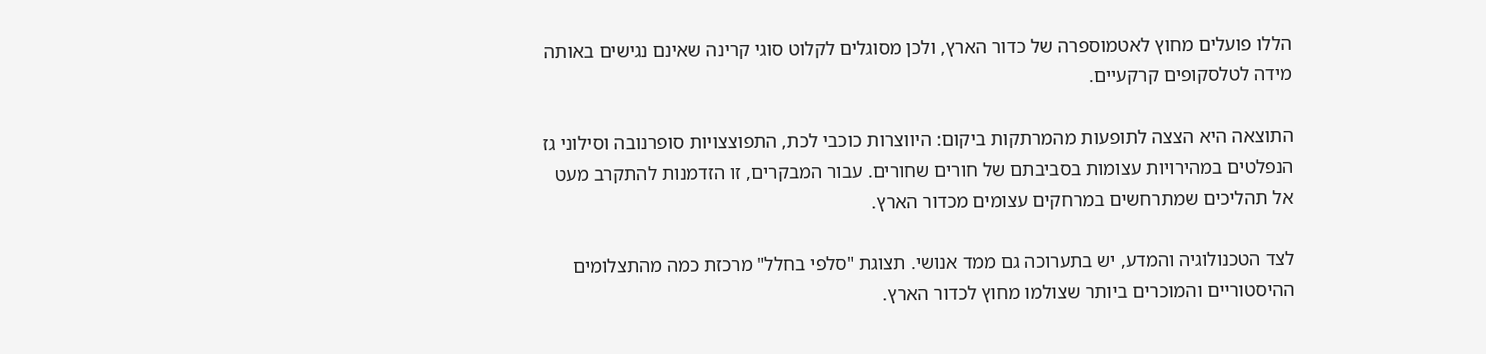הללו פועלים מחוץ לאטמוספרה של כדור הארץ, ולכן מסוגלים לקלוט סוגי קרינה שאינם נגישים באותה מידה לטלסקופים קרקעיים.

התוצאה היא הצצה לתופעות מהמרתקות ביקום: היווצרות כוכבי לכת, התפוצצויות סופרנובה וסילוני גז הנפלטים במהירויות עצומות בסביבתם של חורים שחורים. עבור המבקרים, זו הזדמנות להתקרב מעט אל תהליכים שמתרחשים במרחקים עצומים מכדור הארץ.

לצד הטכנולוגיה והמדע, יש בתערוכה גם ממד אנושי. תצוגת "סלפי בחלל" מרכזת כמה מהתצלומים ההיסטוריים והמוכרים ביותר שצולמו מחוץ לכדור הארץ.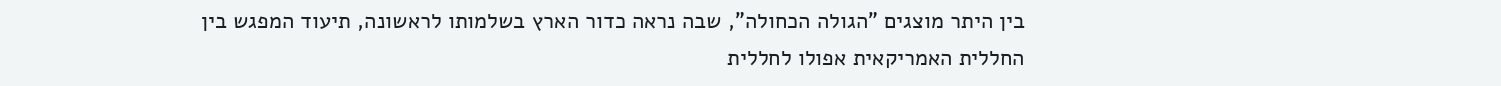בין היתר מוצגים "הגולה הכחולה", שבה נראה כדור הארץ בשלמותו לראשונה, תיעוד המפגש בין החללית האמריקאית אפולו לחללית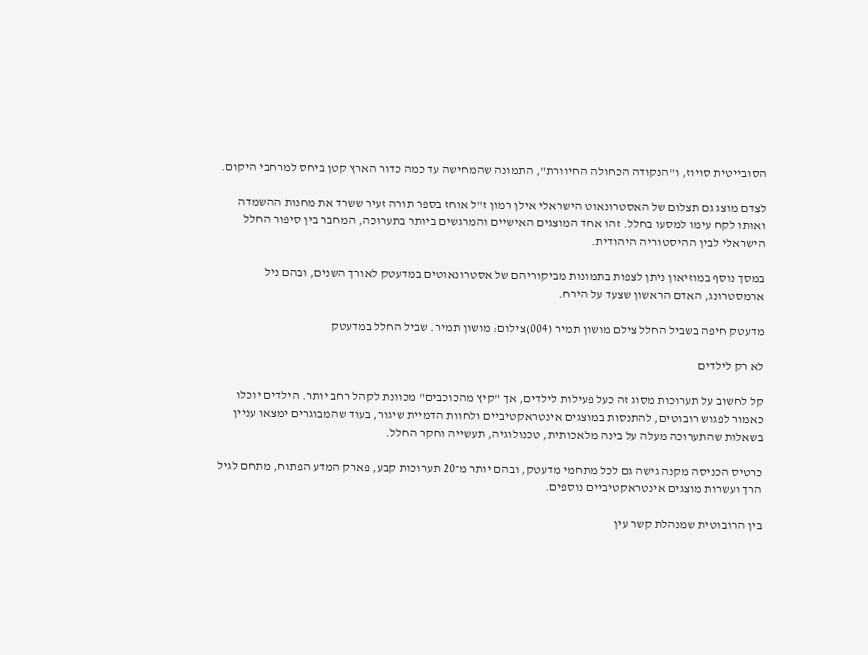הסובייטית סויוז, ו"הנקודה הכחולה החיוורת", התמונה שהמחישה עד כמה כדור הארץ קטן ביחס למרחבי היקום.

לצדם מוצג גם תצלום של האסטרונאוט הישראלי אילן רמון ז"ל אוחז בספר תורה זעיר ששרד את מחנות ההשמדה ואותו לקח עימו למסעו בחלל. זהו אחד המוצגים האישיים והמרגשים ביותר בתערוכה, המחבר בין סיפור החלל הישראלי לבין ההיסטוריה היהודית.

במסך נוסף במוזיאון ניתן לצפות בתמונות מביקוריהם של אסטרונאוטים במדעטק לאורך השנים, ובהם ניל ארמסטרונג, האדם הראשון שצעד על הירח.

מדעטק חיפה בשביל החלל צילם מושון תמיר (004)צילום: מושון תמיר. שביל החלל במדעטק

לא רק לילדים

קל לחשוב על תערוכות מסוג זה כעל פעילות לילדים, אך "קיץ מהכוכבים" מכוונת לקהל רחב יותר. הילדים יוכלו כאמור לפגוש רובוטים, להתנסות במוצגים אינטראקטיביים ולחוות הדמיית שיגור, בעוד שהמבוגרים ימצאו עניין בשאלות שהתערוכה מעלה על בינה מלאכותית, טכנולוגיה, תעשייה וחקר החלל.

כרטיס הכניסה מקנה גישה גם לכל מתחמי מדעטק, ובהם יותר מ־20 תערוכות קבע, פארק המדע הפתוח, מתחם לגיל הרך ועשרות מוצגים אינטראקטיביים נוספים.

בין הרובוטית שמנהלת קשר עין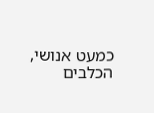כמעט אנושי, הכלבים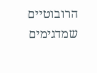הרובוטיים שמדגימים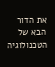את הדור הבא של הטכנולוגיה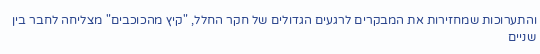והתערוכות שמחזירות את המבקרים לרגעים הגדולים של חקר החלל, "קיץ מהכוכבים" מצליחה לחבר בין שניים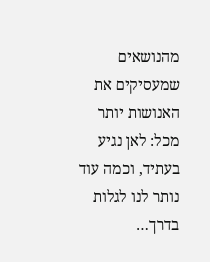מהנושאים שמעסיקים את האנושות יותר מכל: לאן נגיע בעתיד, וכמה עוד נותר לנו לגלות בדרך…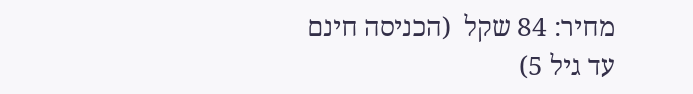מחיר: 84 שקל  (הכניסה חינם עד גיל 5)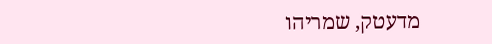מדעטק, שמריהו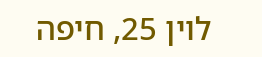לוין 25, חיפה